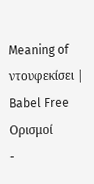Meaning of ντουφεκίσει | Babel Free
Ορισμοί
-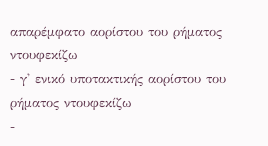απαρέμφατο αορίστου του ρήματος ντουφεκίζω
- γ' ενικό υποτακτικής αορίστου του ρήματος ντουφεκίζω
-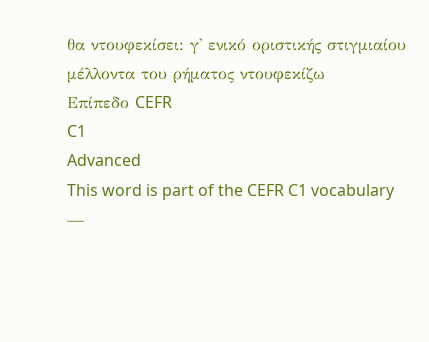θα ντουφεκίσει: γ' ενικό οριστικής στιγμιαίου μέλλοντα του ρήματος ντουφεκίζω
Επίπεδο CEFR
C1
Advanced
This word is part of the CEFR C1 vocabulary —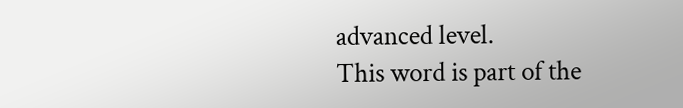advanced level.
This word is part of the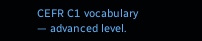CEFR C1 vocabulary — advanced level.